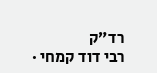רד״ק
רבי דוד קמחי ·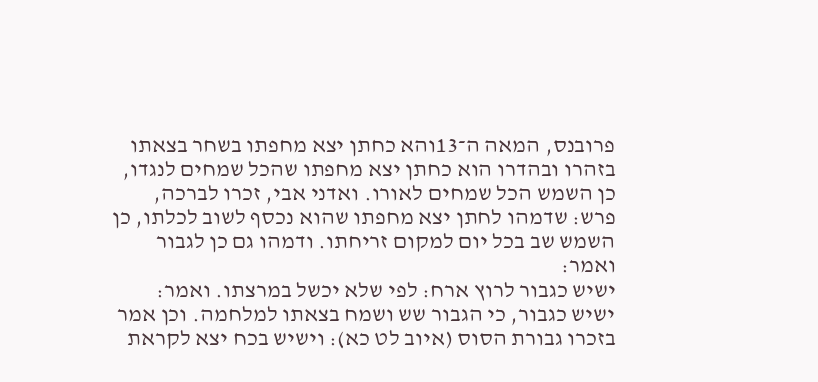פרובנס, המאה ה־13והא כחתן יצא מחפתו בשחר בצאתו בזהרו ובהדרו הוא כחתן יצא מחפתו שהכל שמחים לנגדו, כן השמש הכל שמחים לאורו. ואדני אבי, זכרו לברכה, פרש: שדמהו לחתן יצא מחפתו שהוא נכסף לשוב לכלתו, כן השמש שב בכל יום למקום זריחתו. ודמהו גם כן לגבור ואמר:
ישיש כגבור לרוץ ארח: לפי שלא יכשל במרצתו. ואמר: ישיש כגבור, כי הגבור שש ושמח בצאתו למלחמה. וכן אמר בזכרו גבורת הסוס (איוב לט כא): וישיש בכח יצא לקראת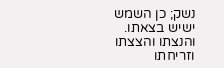נשק; כן השמש ישיש בצאתו. והנצתו והצצתו וזריחתו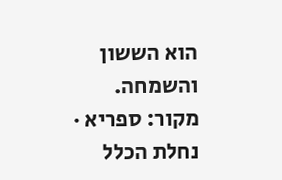הוא הששון והשמחה.
מקור: ספריא · נחלת הכלל